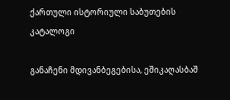ქართული ისტორიული საბუთების კატალოგი

განაჩენი მდივანბეგებისა, ეშიკაღასბაშ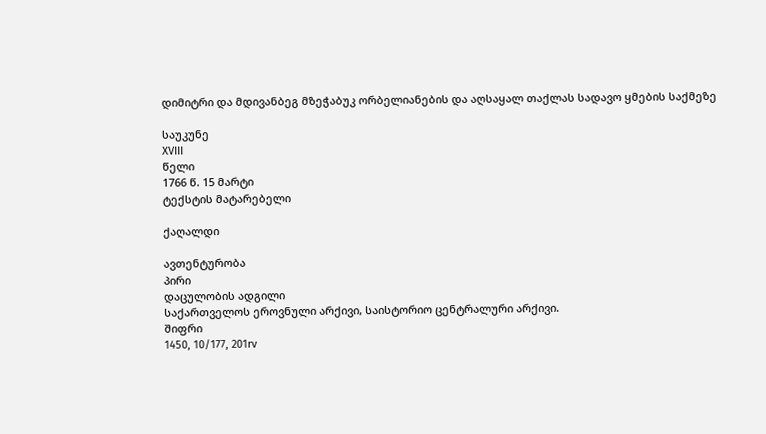დიმიტრი და მდივანბეგ მზეჭაბუკ ორბელიანების და აღსაყალ თაქლას სადავო ყმების საქმეზე

საუკუნე
XVIII
წელი
1766 წ. 15 მარტი
ტექსტის მატარებელი

ქაღალდი

ავთენტურობა
პირი
დაცულობის ადგილი
საქართველოს ეროვნული არქივი, საისტორიო ცენტრალური არქივი.
შიფრი
1450, 10/177, 201rv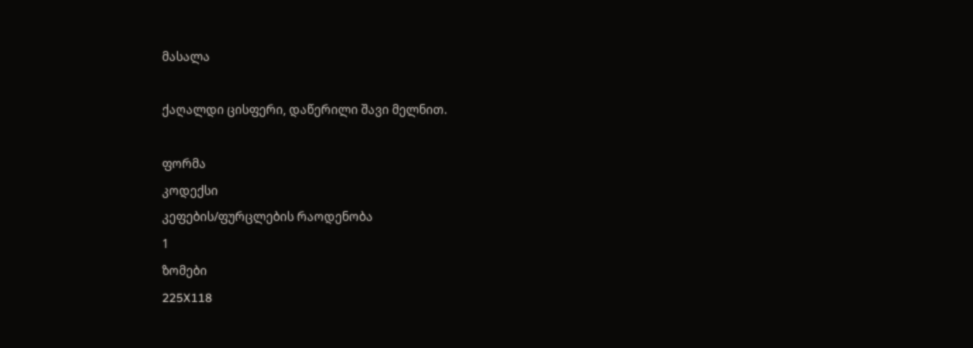მასალა

ქაღალდი ცისფერი, დაწერილი შავი მელნით.

ფორმა
კოდექსი
კეფების/ფურცლების რაოდენობა
1
ზომები
225X118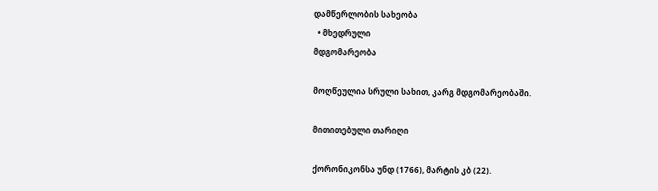დამწერლობის სახეობა
  • მხედრული
მდგომარეობა

მოღწეულია სრული სახით, კარგ მდგომარეობაში.

მითითებული თარიღი

ქორონიკონსა უნდ (1766), მარტის კბ (22).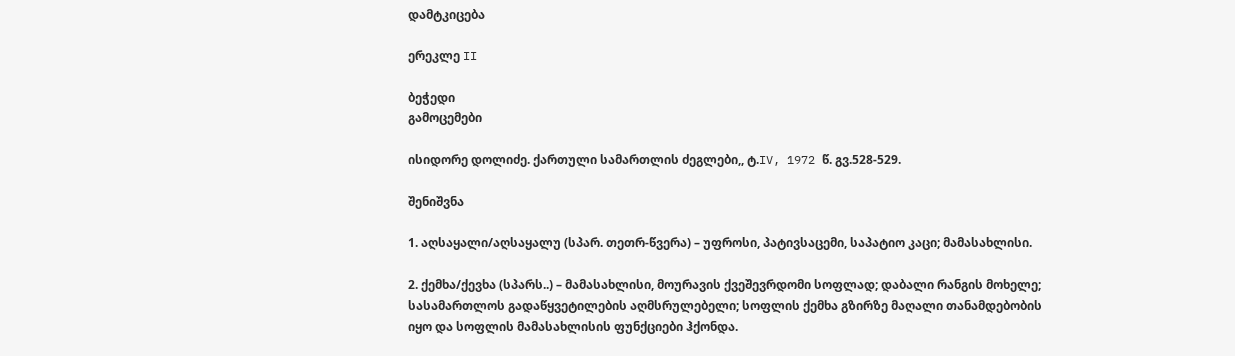დამტკიცება

ერეკლე II

ბეჭედი
გამოცემები

ისიდორე დოლიძე. ქართული სამართლის ძეგლები,, ტ.IV, 1972 წ. გვ.528-529.

შენიშვნა

1. აღსაყალი/აღსაყალუ (სპარ. თეთრ-წვერა) – უფროსი, პატივსაცემი, საპატიო კაცი; მამასახლისი.

2. ქემხა/ქევხა (სპარს..) – მამასახლისი, მოურავის ქვეშევრდომი სოფლად; დაბალი რანგის მოხელე; სასამართლოს გადაწყვეტილების აღმსრულებელი; სოფლის ქემხა გზირზე მაღალი თანამდებობის იყო და სოფლის მამასახლისის ფუნქციები ჰქონდა.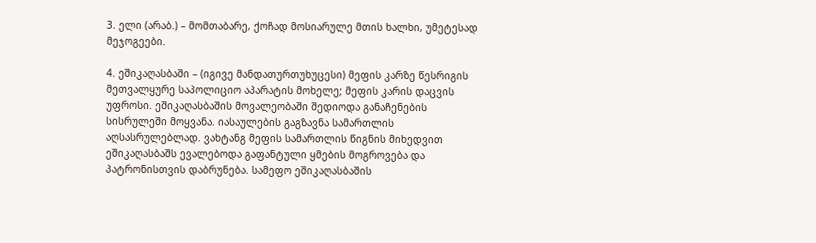3. ელი (არაბ.) – მომთაბარე, ქოჩად მოსიარულე მთის ხალხი, უმეტესად მეჯოგეები.

4. ეშიკაღასბაში – (იგივე მანდათურთუხუცესი) მეფის კარზე წესრიგის მეთვალყურე საპოლიციო აპარატის მოხელე; მეფის კარის დაცვის უფროსი. ეშიკაღასბაშის მოვალეობაში შედიოდა განაჩენების სისრულეში მოყვანა. იასაულების გაგზავნა სამართლის აღსასრულებლად. ვახტანგ მეფის სამართლის წიგნის მიხედვით ეშიკაღასბაშს ევალებოდა გაფანტული ყმების მოგროვება და პატრონისთვის დაბრუნება. სამეფო ეშიკაღასბაშის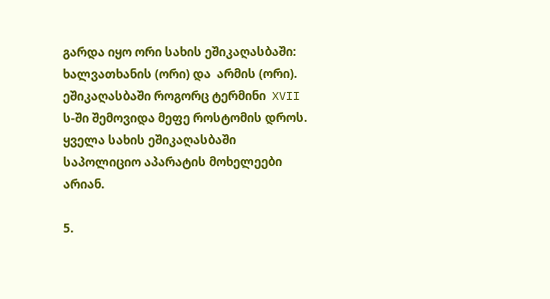გარდა იყო ორი სახის ეშიკაღასბაში: ხალვათხანის (ორი) და  არმის (ორი).   ეშიკაღასბაში როგორც ტერმინი  XVII ს-ში შემოვიდა მეფე როსტომის დროს. ყველა სახის ეშიკაღასბაში საპოლიციო აპარატის მოხელეები არიან.

5.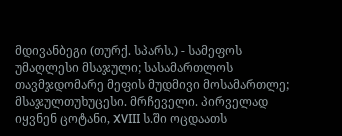მდივანბეგი (თურქ. სპარს.) - სამეფოს უმაღლესი მსაჯული; სასამართლოს თავმჯდომარე მეფის მუდმივი მოსამართლე; მსაჯულთუხუცესი. მრჩეველი. პირველად იყვნენ ცოტანი, XVIII ს.ში ოცდაათს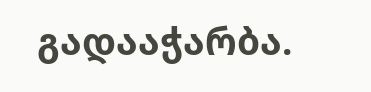გადააჭარბა.